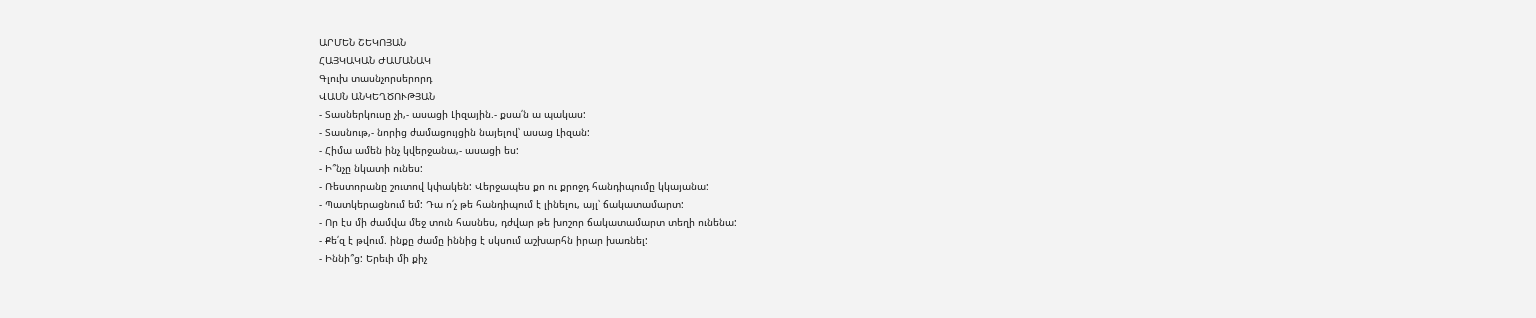ԱՐՄԵՆ ՇԵԿՈՅԱՆ
ՀԱՅԿԱԿԱՆ ԺԱՄԱՆԱԿ
Գլուխ տասնչորսերորդ
ՎԱՍՆ ԱՆԿԵՂԾՈՒԹՅԱՆ
- Տասներկուսը չի,- ասացի Լիզային.- քսա՛ն ա պակաս:
- Տասնութ,- նորից ժամացույցին նայելով՝ ասաց Լիզան:
- Հիմա ամեն ինչ կվերջանա,- ասացի ես:
- Ի՞նչը նկատի ունես:
- Ռեստորանը շուտով կփակեն: Վերջապես քո ու քրոջդ հանդիպումը կկայանա:
- Պատկերացնում եմ: Դա ո՛չ թե հանդիպում է լինելու, այլ՝ ճակատամարտ:
- Որ էս մի ժամվա մեջ տուն հասնես, դժվար թե խոշոր ճակատամարտ տեղի ունենա:
- Քե՛զ է թվում. ինքը ժամը իննից է սկսում աշխարհն իրար խառնել:
- Իննի՞ց: Երեւի մի քիչ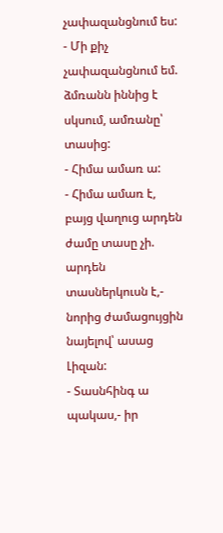չափազանցնում ես:
- Մի քիչ չափազանցնում եմ. ձմռանն իննից է սկսում, ամռանը՝ տասից:
- Հիմա ամառ ա:
- Հիմա ամառ է, բայց վաղուց արդեն ժամը տասը չի. արդեն տասներկուսն է,- նորից ժամացույցին նայելով՝ ասաց Լիզան:
- Տասնհինգ ա պակաս,- իր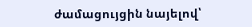ժամացույցին նայելով՝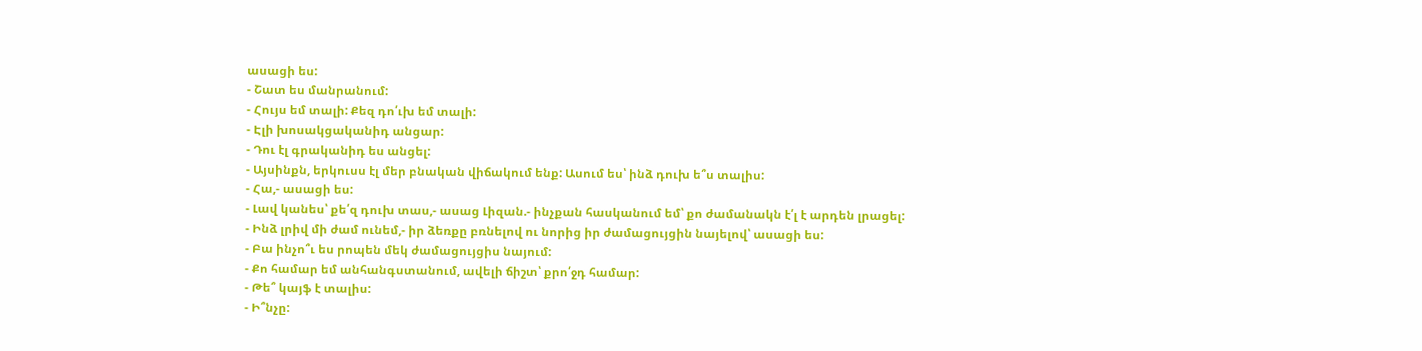ասացի ես:
- Շատ ես մանրանում:
- Հույս եմ տալի: Քեզ դո՛ւխ եմ տալի:
- Էլի խոսակցականիդ անցար:
- Դու էլ գրականիդ ես անցել:
- Այսինքն, երկուսս էլ մեր բնական վիճակում ենք: Ասում ես՝ ինձ դուխ ե՞ս տալիս:
- Հա,- ասացի ես:
- Լավ կանես՝ քե՛զ դուխ տաս,- ասաց Լիզան.- ինչքան հասկանում եմ՝ քո ժամանակն է՛լ է արդեն լրացել:
- Ինձ լրիվ մի ժամ ունեմ,- իր ձեռքը բռնելով ու նորից իր ժամացույցին նայելով՝ ասացի ես:
- Բա ինչո՞ւ ես րոպեն մեկ ժամացույցիս նայում:
- Քո համար եմ անհանգստանում, ավելի ճիշտ՝ քրո՛ջդ համար:
- Թե՞ կայֆ է տալիս:
- Ի՞նչը: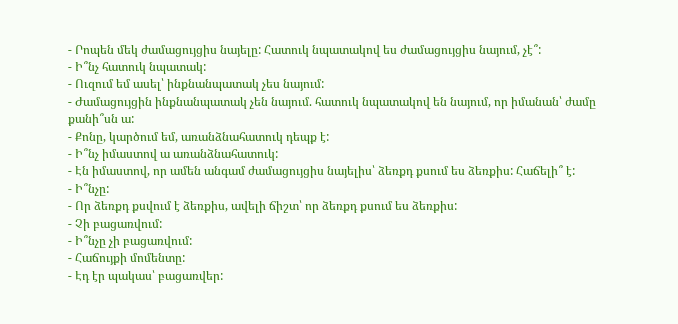- Րոպեն մեկ ժամացույցիս նայելը: Հատուկ նպատակով ես ժամացույցիս նայում, չէ՞:
- Ի՞նչ հատուկ նպատակ:
- Ուզում եմ ասել՝ ինքնանպատակ չես նայում:
- Ժամացույցին ինքնանպատակ չեն նայում. հատուկ նպատակով են նայում, որ իմանան՝ ժամը քանի՞սն ա:
- Քոնը, կարծում եմ, առանձնահատուկ դեպք է:
- Ի՞նչ իմաստով ա առանձնահատուկ:
- Էն իմաստով, որ ամեն անգամ ժամացույցիս նայելիս՝ ձեռքդ քսում ես ձեռքիս: Հաճելի՞ է:
- Ի՞նչը:
- Որ ձեռքդ քսվում է ձեռքիս, ավելի ճիշտ՝ որ ձեռքդ քսում ես ձեռքիս:
- Չի բացառվում:
- Ի՞նչը չի բացառվում:
- Հաճույքի մոմենտը:
- Էդ էր պակաս՝ բացառվեր: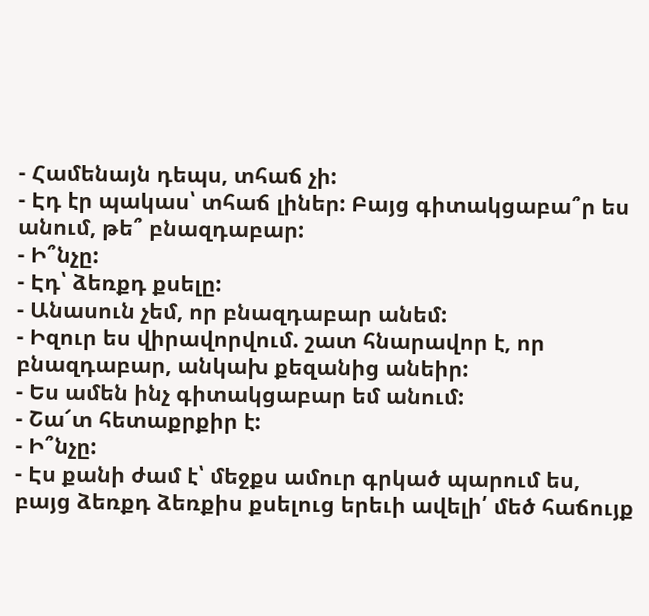- Համենայն դեպս, տհաճ չի:
- Էդ էր պակաս՝ տհաճ լիներ: Բայց գիտակցաբա՞ր ես անում, թե՞ բնազդաբար:
- Ի՞նչը:
- Էդ՝ ձեռքդ քսելը:
- Անասուն չեմ, որ բնազդաբար անեմ:
- Իզուր ես վիրավորվում. շատ հնարավոր է, որ բնազդաբար, անկախ քեզանից անեիր:
- Ես ամեն ինչ գիտակցաբար եմ անում:
- Շա՜տ հետաքրքիր է:
- Ի՞նչը:
- Էս քանի ժամ է՝ մեջքս ամուր գրկած պարում ես, բայց ձեռքդ ձեռքիս քսելուց երեւի ավելի՛ մեծ հաճույք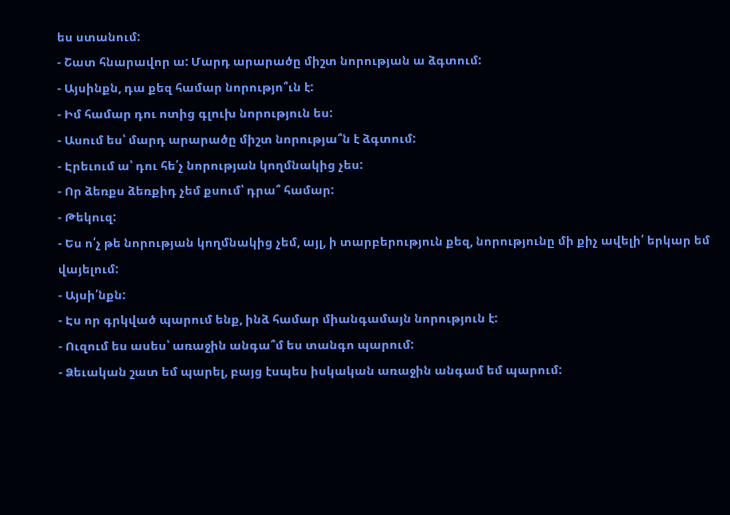ես ստանում:
- Շատ հնարավոր ա: Մարդ արարածը միշտ նորության ա ձգտում:
- Այսինքն, դա քեզ համար նորությո՞ւն է:
- Իմ համար դու ոտից գլուխ նորություն ես:
- Ասում ես՝ մարդ արարածը միշտ նորությա՞ն է ձգտում:
- Էրեւում ա՝ դու հե՛չ նորության կողմնակից չես:
- Որ ձեռքս ձեռքիդ չեմ քսում՝ դրա՞ համար:
- Թեկուզ:
- Ես ո՛չ թե նորության կողմնակից չեմ, այլ, ի տարբերություն քեզ, նորությունը մի քիչ ավելի՛ երկար եմ վայելում:
- Այսի՛նքն:
- Էս որ գրկված պարում ենք, ինձ համար միանգամայն նորություն է:
- Ուզում ես ասես՝ առաջին անգա՞մ ես տանգո պարում:
- Ձեւական շատ եմ պարել, բայց էսպես իսկական առաջին անգամ եմ պարում: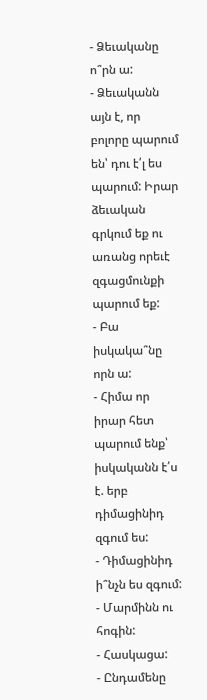- Ձեւականը ո՞րն ա:
- Ձեւականն այն է, որ բոլորը պարում են՝ դու է՛լ ես պարում: Իրար ձեւական գրկում եք ու առանց որեւէ զգացմունքի պարում եք:
- Բա իսկակա՞նը որն ա:
- Հիմա որ իրար հետ պարում ենք՝ իսկականն է՛ս է. երբ դիմացինիդ զգում ես:
- Դիմացինիդ ի՞նչն ես զգում:
- Մարմինն ու հոգին:
- Հասկացա:
- Ընդամենը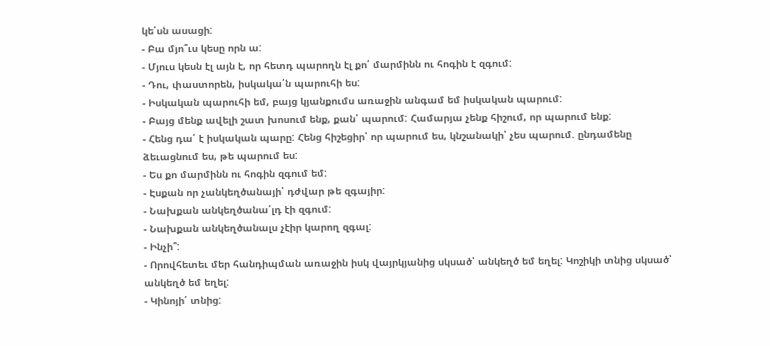կե՛սն ասացի:
- Բա մյո՞ւս կեսը որն ա:
- Մյուս կեսն էլ այն է, որ հետդ պարողն էլ քո՛ մարմինն ու հոգին է զգում:
- Դու, փաստորեն, իսկակա՛ն պարուհի ես:
- Իսկական պարուհի եմ, բայց կյանքումս առաջին անգամ եմ իսկական պարում:
- Բայց մենք ավելի շատ խոսում ենք, քան՝ պարում: Համարյա չենք հիշում, որ պարում ենք:
- Հենց դա՛ է իսկական պարը: Հենց հիշեցիր՝ որ պարում ես, կնշանակի՝ չես պարում. ընդամենը ձեւացնում ես, թե պարում ես:
- Ես քո մարմինն ու հոգին զգում եմ:
- Էսքան որ չանկեղծանայի՝ դժվար թե զգայիր:
- Նախքան անկեղծանա՛լդ էի զգում:
- Նախքան անկեղծանալս չէիր կարող զգալ:
- Ինչի՞:
- Որովհետեւ մեր հանդիպման առաջին իսկ վայրկյանից սկսած՝ անկեղծ եմ եղել: Կոշիկի տնից սկսած՝ անկեղծ եմ եղել:
- Կինոյի՛ տնից: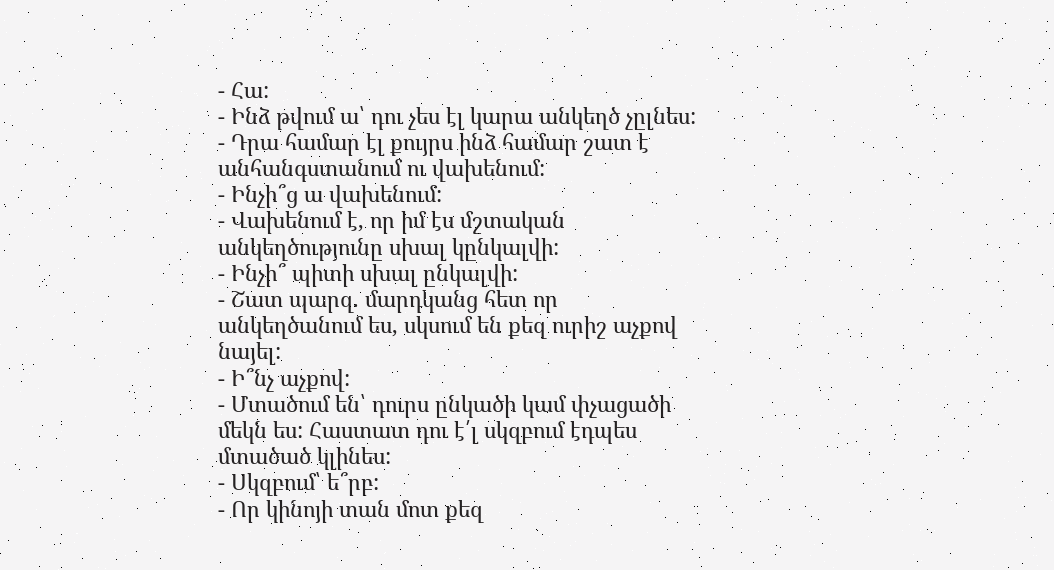- Հա:
- Ինձ թվում ա՝ դու չես էլ կարա անկեղծ չըլնես:
- Դրա համար էլ քույրս ինձ համար շատ է անհանգստանում ու վախենում:
- Ինչի՞ց ա վախենում:
- Վախենում է, որ իմ էս մշտական անկեղծությունը սխալ կընկալվի:
- Ինչի՞ պիտի սխալ ընկալվի:
- Շատ պարզ. մարդկանց հետ որ անկեղծանում ես, սկսում են քեզ ուրիշ աչքով նայել:
- Ի՞նչ աչքով:
- Մտածում են՝ դուրս ընկածի կամ փչացածի մեկն ես: Հաստատ դու է՛լ սկզբում էդպես մտածած կլինես:
- Սկզբում՝ ե՞րբ:
- Որ կինոյի տան մոտ քեզ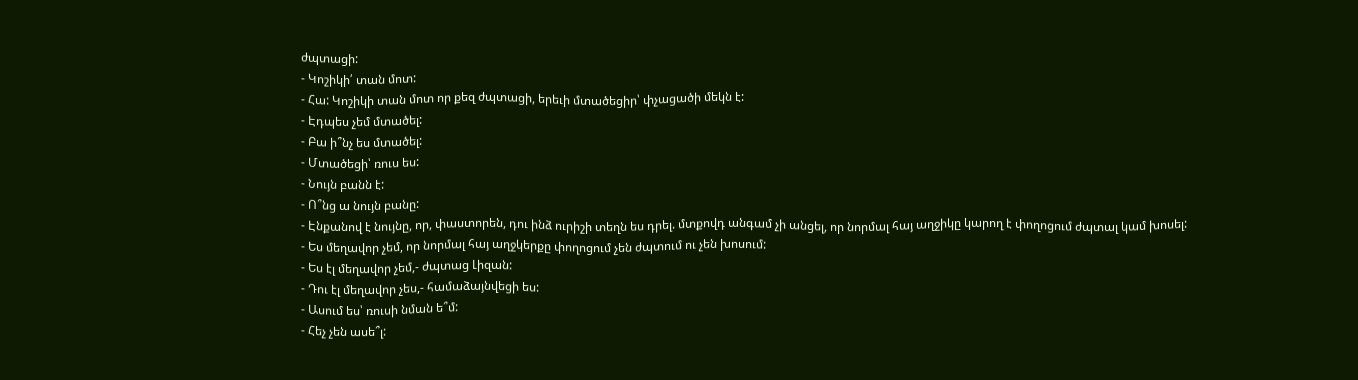ժպտացի:
- Կոշիկի՛ տան մոտ:
- Հա: Կոշիկի տան մոտ որ քեզ ժպտացի, երեւի մտածեցիր՝ փչացածի մեկն է:
- Էդպես չեմ մտածել:
- Բա ի՞նչ ես մտածել:
- Մտածեցի՝ ռուս ես:
- Նույն բանն է:
- Ո՞նց ա նույն բանը:
- Էնքանով է նույնը, որ, փաստորեն, դու ինձ ուրիշի տեղն ես դրել. մտքովդ անգամ չի անցել, որ նորմալ հայ աղջիկը կարող է փողոցում ժպտալ կամ խոսել:
- Ես մեղավոր չեմ, որ նորմալ հայ աղջկերքը փողոցում չեն ժպտում ու չեն խոսում:
- Ես էլ մեղավոր չեմ,- ժպտաց Լիզան:
- Դու էլ մեղավոր չես,- համաձայնվեցի ես:
- Ասում ես՝ ռուսի նման ե՞մ:
- Հեչ չեն ասե՞լ: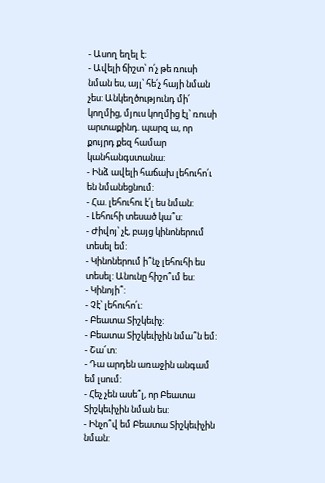- Ասող եղել է:
- Ավելի ճիշտ՝ ո՛չ թե ռուսի նման ես, այլ՝ հե՛չ հայի նման չես: Անկեղծությունդ մի՛ կողմից, մյուս կողմից էլ՝ ռուսի արտաքինդ. պարզ ա, որ քույրդ քեզ համար կանհանգստանա:
- Ինձ ավելի հաճախ լեհուհո՛ւ են նմանեցնում:
- Հա. լեհուհու է՛լ ես նման:
- Լեհուհի տեսած կա՞ս:
- Ժիվոյ՝ չէ, բայց կինոներում տեսել եմ:
- Կինոներում ի՞նչ լեհուհի ես տեսել: Անունը հիշո՞ւմ ես:
- Կինոյի՞:
- Չէ՝ լեհուհո՛ւ:
- Բեատա Տիշկեւիչ:
- Բեատա Տիշկեւիչին նմա՞ն եմ:
- Շա՜տ:
- Դա արդեն առաջին անգամ եմ լսում:
- Հեչ չեն ասե՞լ, որ Բեատա Տիշկեւիչին նման ես:
- Ինչո՞վ եմ Բեատա Տիշկեւիչին նման: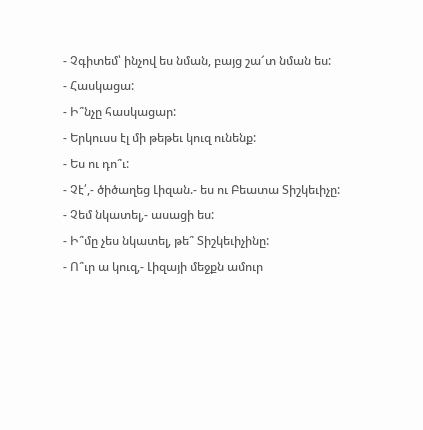- Չգիտեմ՝ ինչով ես նման, բայց շա՜տ նման ես:
- Հասկացա:
- Ի՞նչը հասկացար:
- Երկուսս էլ մի թեթեւ կուզ ունենք:
- Ես ու դո՞ւ:
- Չէ՛,- ծիծաղեց Լիզան.- ես ու Բեատա Տիշկեւիչը:
- Չեմ նկատել,- ասացի ես:
- Ի՞մը չես նկատել, թե՞ Տիշկեւիչինը:
- Ո՞ւր ա կուզ,- Լիզայի մեջքն ամուր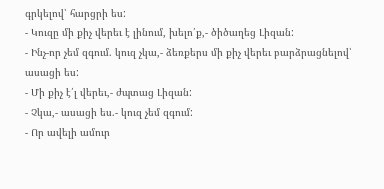գրկելով՝ հարցրի ես:
- Կուզը մի քիչ վերեւ է լինում, խելո՛ք,- ծիծաղեց Լիզան:
- Ինչ-որ չեմ զգում. կուզ չկա,- ձեռքերս մի քիչ վերեւ բարձրացնելով՝ ասացի ես:
- Մի քիչ է՛լ վերեւ,- ժպտաց Լիզան:
- Չկա,- ասացի ես.- կուզ չեմ զգում:
- Որ ավելի ամուր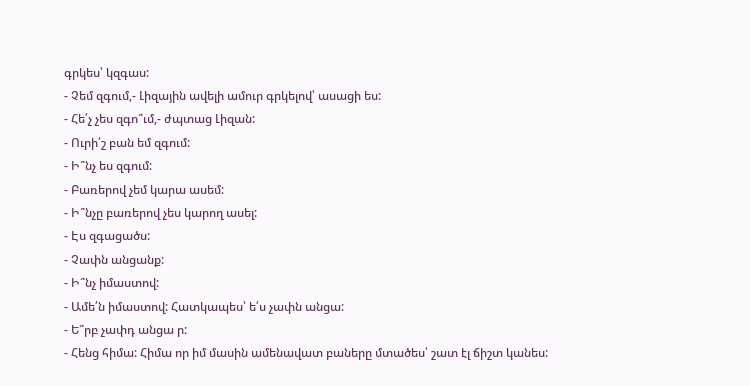գրկես՝ կզգաս:
- Չեմ զգում,- Լիզային ավելի ամուր գրկելով՝ ասացի ես:
- Հե՛չ չես զգո՞ւմ,- ժպտաց Լիզան:
- Ուրի՛շ բան եմ զգում:
- Ի՞նչ ես զգում:
- Բառերով չեմ կարա ասեմ:
- Ի՞նչը բառերով չես կարող ասել:
- Էս զգացածս:
- Չափն անցանք:
- Ի՞նչ իմաստով:
- Ամե՛ն իմաստով: Հատկապես՝ ե՛ս չափն անցա:
- Ե՞րբ չափդ անցա ր:
- Հենց հիմա: Հիմա որ իմ մասին ամենավատ բաները մտածես՝ շատ էլ ճիշտ կանես: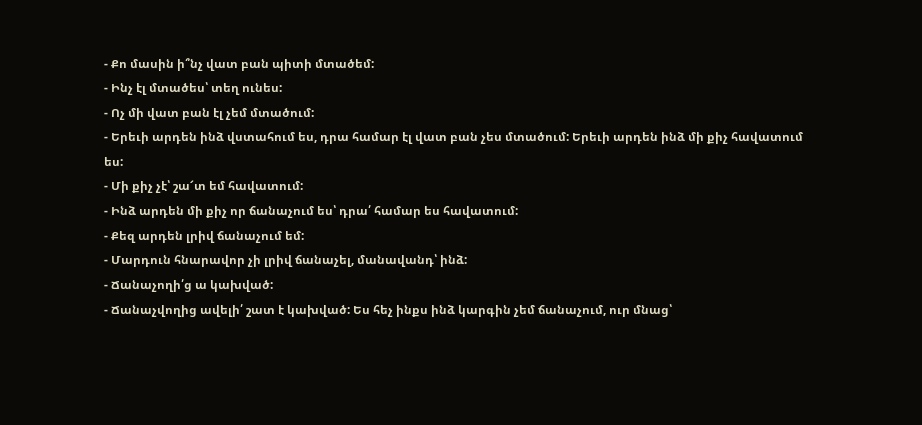- Քո մասին ի՞նչ վատ բան պիտի մտածեմ:
- Ինչ էլ մտածես՝ տեղ ունես:
- Ոչ մի վատ բան էլ չեմ մտածում:
- Երեւի արդեն ինձ վստահում ես, դրա համար էլ վատ բան չես մտածում: Երեւի արդեն ինձ մի քիչ հավատում ես:
- Մի քիչ չէ՝ շա՜տ եմ հավատում:
- Ինձ արդեն մի քիչ որ ճանաչում ես՝ դրա՛ համար ես հավատում:
- Քեզ արդեն լրիվ ճանաչում եմ:
- Մարդուն հնարավոր չի լրիվ ճանաչել, մանավանդ՝ ինձ:
- Ճանաչողի՛ց ա կախված:
- Ճանաչվողից ավելի՛ շատ է կախված: Ես հեչ ինքս ինձ կարգին չեմ ճանաչում, ուր մնաց՝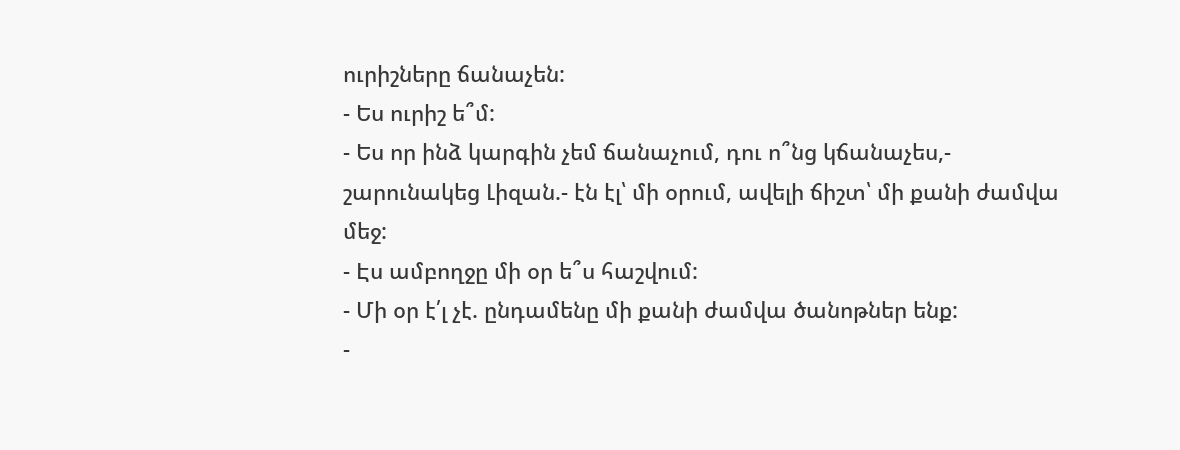ուրիշները ճանաչեն:
- Ես ուրիշ ե՞մ:
- Ես որ ինձ կարգին չեմ ճանաչում, դու ո՞նց կճանաչես,- շարունակեց Լիզան.- էն էլ՝ մի օրում, ավելի ճիշտ՝ մի քանի ժամվա մեջ:
- Էս ամբողջը մի օր ե՞ս հաշվում:
- Մի օր է՛լ չէ. ընդամենը մի քանի ժամվա ծանոթներ ենք:
-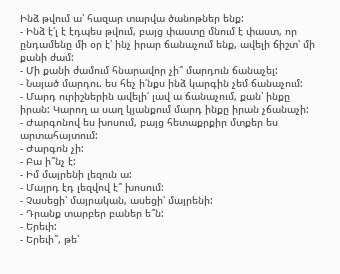Ինձ թվում ա՝ հազար տարվա ծանոթներ ենք:
- Ինձ է՛լ է էդպես թվում, բայց փաստը մնում է փաստ, որ ընդամենը մի օր է՝ ինչ իրար ճանաչում ենք, ավելի ճիշտ՝ մի քանի ժամ:
- Մի քանի ժամում հնարավոր չի՞ մարդուն ճանաչել:
- Նայած մարդու. ես հեչ ի՛նքս ինձ կարգին չեմ ճանաչում:
- Մարդ ուրիշներին ավելի՛ լավ ա ճանաչում, քան՝ ինքը իրան: Կարող ա սաղ կյանքում մարդ ինքը իրան չճանաչի:
- Ժարգոնով ես խոսում, բայց հետաքրքիր մտքեր ես արտահայտում:
- Ժարգոն չի:
- Բա ի՞նչ է:
- Իմ մայրենի լեզուն ա:
- Մայրդ էդ լեզվով է՞ խոսում:
- Չասեցի՝ մայրական, ասեցի՝ մայրենի:
- Դրանք տարբեր բաներ ե՞ն:
- Երեւի:
- Երեւի՞, թե՝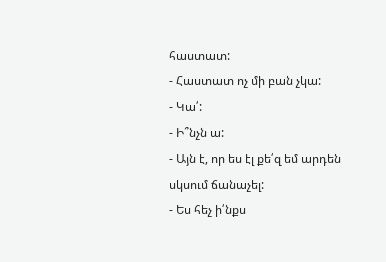հաստատ:
- Հաստատ ոչ մի բան չկա:
- Կա՛:
- Ի՞նչն ա:
- Այն է, որ ես էլ քե՛զ եմ արդեն սկսում ճանաչել:
- Ես հեչ ի՛նքս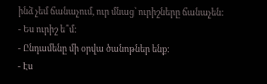ինձ չեմ ճանաչում, ուր մնաց՝ ուրիշները ճանաչեն:
- Ես ուրիշ ե՞մ:
- Ընդամենը մի օրվա ծանոթներ ենք:
- Էս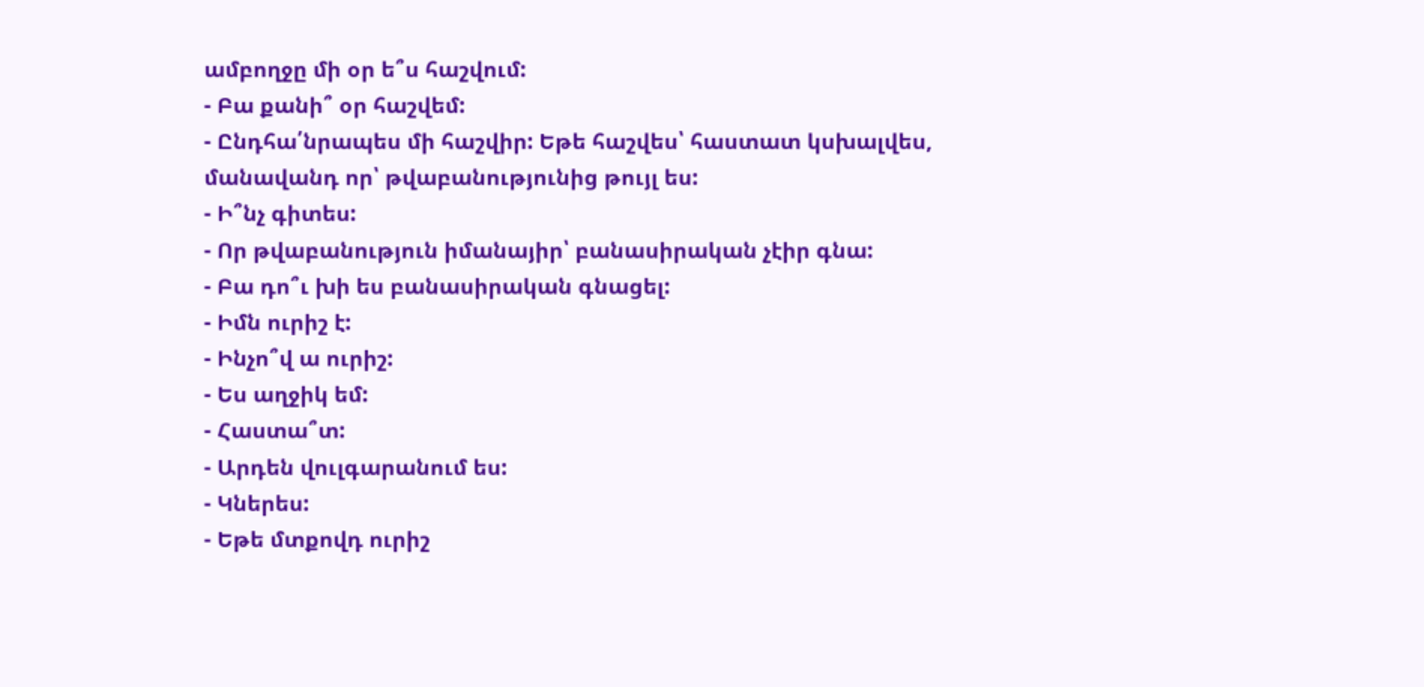ամբողջը մի օր ե՞ս հաշվում:
- Բա քանի՞ օր հաշվեմ:
- Ընդհա՛նրապես մի հաշվիր: Եթե հաշվես՝ հաստատ կսխալվես, մանավանդ որ՝ թվաբանությունից թույլ ես:
- Ի՞նչ գիտես:
- Որ թվաբանություն իմանայիր՝ բանասիրական չէիր գնա:
- Բա դո՞ւ խի ես բանասիրական գնացել:
- Իմն ուրիշ է:
- Ինչո՞վ ա ուրիշ:
- Ես աղջիկ եմ:
- Հաստա՞տ:
- Արդեն վուլգարանում ես:
- Կներես:
- Եթե մտքովդ ուրիշ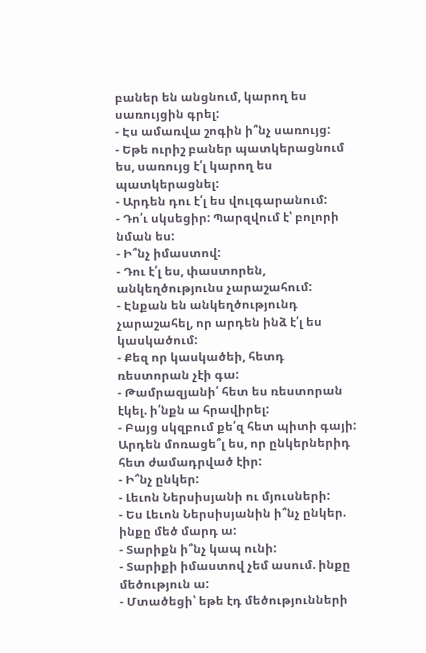բաներ են անցնում, կարող ես սառույցին գրել:
- Էս ամառվա շոգին ի՞նչ սառույց:
- Եթե ուրիշ բաներ պատկերացնում ես, սառույց է՛լ կարող ես պատկերացնել:
- Արդեն դու է՛լ ես վուլգարանում:
- Դո՛ւ սկսեցիր: Պարզվում է՝ բոլորի նման ես:
- Ի՞նչ իմաստով:
- Դու է՛լ ես, փաստորեն, անկեղծությունս չարաշահում:
- Էնքան են անկեղծությունդ չարաշահել, որ արդեն ինձ է՛լ ես կասկածում:
- Քեզ որ կասկածեի, հետդ ռեստորան չէի գա:
- Թամրազյանի՛ հետ ես ռեստորան էկել. ի՛նքն ա հրավիրել:
- Բայց սկզբում քե՛զ հետ պիտի գայի: Արդեն մոռացե՞լ ես, որ ընկերներիդ հետ ժամադրված էիր:
- Ի՞նչ ընկեր:
- Լեւոն Ներսիսյանի ու մյուսների:
- Ես Լեւոն Ներսիսյանին ի՞նչ ընկեր. ինքը մեծ մարդ ա:
- Տարիքն ի՞նչ կապ ունի:
- Տարիքի իմաստով չեմ ասում. ինքը մեծություն ա:
- Մտածեցի՝ եթե էդ մեծությունների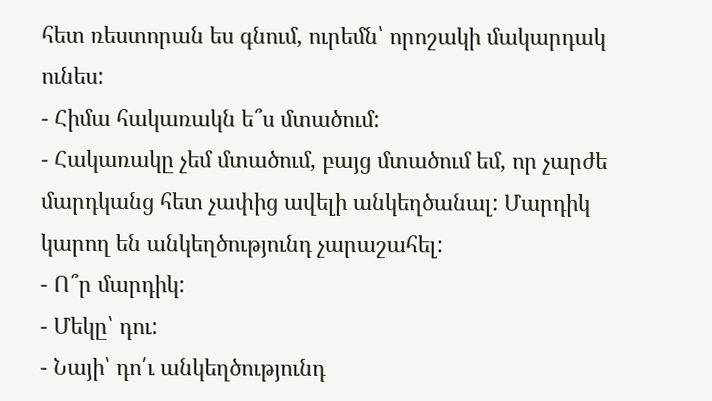հետ ռեստորան ես գնում, ուրեմն՝ որոշակի մակարդակ ունես:
- Հիմա հակառակն ե՞ս մտածում:
- Հակառակը չեմ մտածում, բայց մտածում եմ, որ չարժե մարդկանց հետ չափից ավելի անկեղծանալ: Մարդիկ կարող են անկեղծությունդ չարաշահել:
- Ո՞ր մարդիկ:
- Մեկը՝ դու:
- Նայի՝ դո՛ւ անկեղծությունդ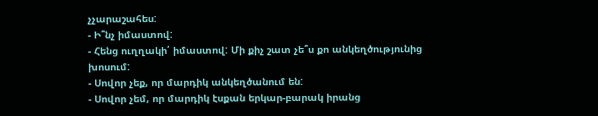չչարաշահես:
- Ի՞նչ իմաստով:
- Հենց ուղղակի՛ իմաստով: Մի քիչ շատ չե՞ս քո անկեղծությունից խոսում:
- Սովոր չեք, որ մարդիկ անկեղծանում են:
- Սովոր չեմ, որ մարդիկ էսքան երկար-բարակ իրանց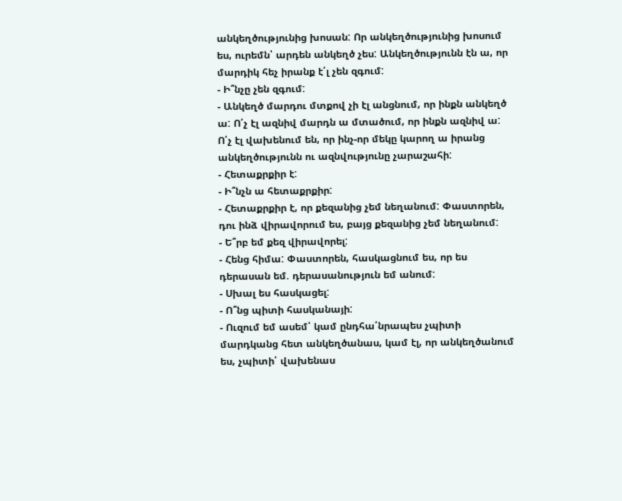անկեղծությունից խոսան: Որ անկեղծությունից խոսում ես, ուրեմն՝ արդեն անկեղծ չես: Անկեղծությունն էն ա, որ մարդիկ հեչ իրանք է՛լ չեն զգում:
- Ի՞նչը չեն զգում:
- Անկեղծ մարդու մտքով չի էլ անցնում, որ ինքն անկեղծ ա: Ո՛չ էլ ազնիվ մարդն ա մտածում, որ ինքն ազնիվ ա: Ո՛չ էլ վախենում են, որ ինչ-որ մեկը կարող ա իրանց անկեղծությունն ու ազնվությունը չարաշահի:
- Հետաքրքիր է:
- Ի՞նչն ա հետաքրքիր:
- Հետաքրքիր է, որ քեզանից չեմ նեղանում: Փաստորեն, դու ինձ վիրավորում ես, բայց քեզանից չեմ նեղանում:
- Ե՞րբ եմ քեզ վիրավորել:
- Հենց հիմա: Փաստորեն, հասկացնում ես, որ ես դերասան եմ. դերասանություն եմ անում:
- Սխալ ես հասկացել:
- Ո՞նց պիտի հասկանայի:
- Ուզում եմ ասեմ՝ կամ ընդհա՛նրապես չպիտի մարդկանց հետ անկեղծանաս, կամ էլ, որ անկեղծանում ես, չպիտի՛ վախենաս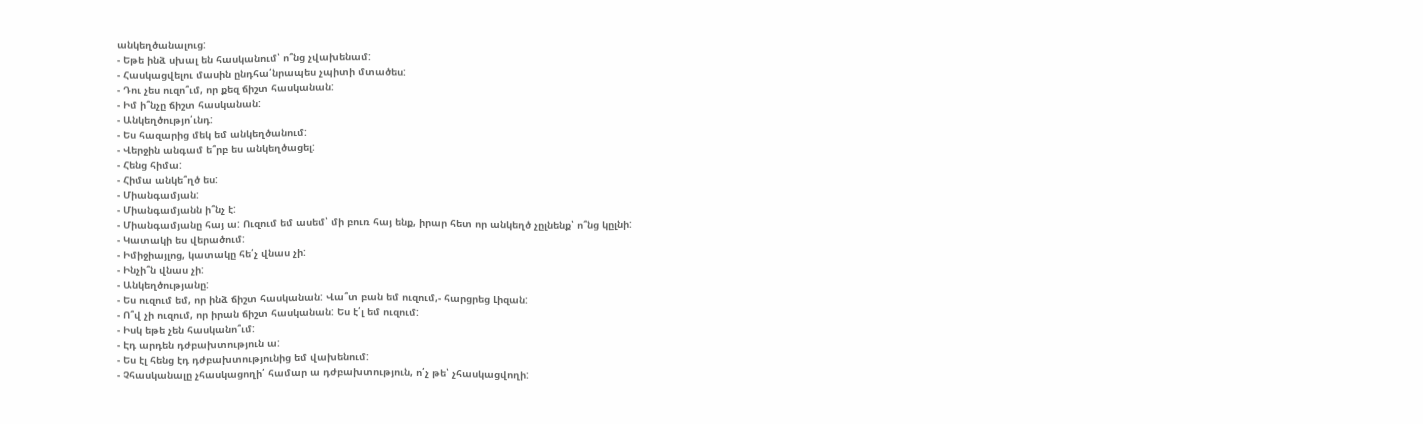անկեղծանալուց:
- Եթե ինձ սխալ են հասկանում՝ ո՞նց չվախենամ:
- Հասկացվելու մասին ընդհա՛նրապես չպիտի մտածես:
- Դու չես ուզո՞ւմ, որ քեզ ճիշտ հասկանան:
- Իմ ի՞նչը ճիշտ հասկանան:
- Անկեղծությո՛ւնդ:
- Ես հազարից մեկ եմ անկեղծանում:
- Վերջին անգամ ե՞րբ ես անկեղծացել:
- Հենց հիմա:
- Հիմա անկե՞ղծ ես:
- Միանգամյան:
- Միանգամյանն ի՞նչ է:
- Միանգամյանը հայ ա: Ուզում եմ ասեմ՝ մի բուռ հայ ենք, իրար հետ որ անկեղծ չըլնենք՝ ո՞նց կըլնի:
- Կատակի ես վերածում:
- Իմիջիայլոց, կատակը հե՛չ վնաս չի:
- Ինչի՞ն վնաս չի:
- Անկեղծությանը:
- Ես ուզում եմ, որ ինձ ճիշտ հասկանան: Վա՞տ բան եմ ուզում,- հարցրեց Լիզան:
- Ո՞վ չի ուզում, որ իրան ճիշտ հասկանան: Ես է՛լ եմ ուզում:
- Իսկ եթե չեն հասկանո՞ւմ:
- Էդ արդեն դժբախտություն ա:
- Ես էլ հենց էդ դժբախտությունից եմ վախենում:
- Չհասկանալը չհասկացողի՛ համար ա դժբախտություն, ո՛չ թե՝ չհասկացվողի: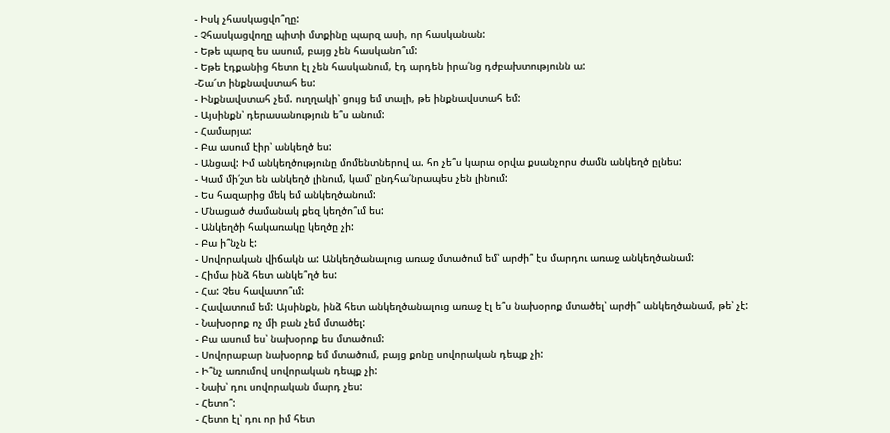- Իսկ չհասկացվո՞ղը:
- Չհասկացվողը պիտի մտքինը պարզ ասի, որ հասկանան:
- Եթե պարզ ես ասում, բայց չեն հասկանո՞ւմ:
- Եթե էդքանից հետո էլ չեն հասկանում, էդ արդեն իրա՛նց դժբախտությունն ա:
-Շա՜տ ինքնավստահ ես:
- Ինքնավստահ չեմ. ուղղակի՝ ցույց եմ տալի, թե ինքնավստահ եմ:
- Այսինքն՝ դերասանություն ե՞ս անում:
- Համարյա:
- Բա ասում էիր՝ անկեղծ ես:
- Անցավ: Իմ անկեղծությունը մոմենտներով ա. հո չե՞ս կարա օրվա քսանչորս ժամն անկեղծ ըլնես:
- Կամ մի՛շտ են անկեղծ լինում, կամ՝ ընդհա՛նրապես չեն լինում:
- Ես հազարից մեկ եմ անկեղծանում:
- Մնացած ժամանակ քեզ կեղծո՞ւմ ես:
- Անկեղծի հակառակը կեղծը չի:
- Բա ի՞նչն է:
- Սովորական վիճակն ա: Անկեղծանալուց առաջ մտածում եմ՝ արժի՞ էս մարդու առաջ անկեղծանամ:
- Հիմա ինձ հետ անկե՞ղծ ես:
- Հա: Չես հավատո՞ւմ:
- Հավատում եմ: Այսինքն, ինձ հետ անկեղծանալուց առաջ էլ ե՞ս նախօրոք մտածել՝ արժի՞ անկեղծանամ, թե՝ չէ:
- Նախօրոք ոչ մի բան չեմ մտածել:
- Բա ասում ես՝ նախօրոք ես մտածում:
- Սովորաբար նախօրոք եմ մտածում, բայց քոնը սովորական դեպք չի:
- Ի՞նչ առումով սովորական դեպք չի:
- Նախ՝ դու սովորական մարդ չես:
- Հետո՞:
- Հետո էլ՝ դու որ իմ հետ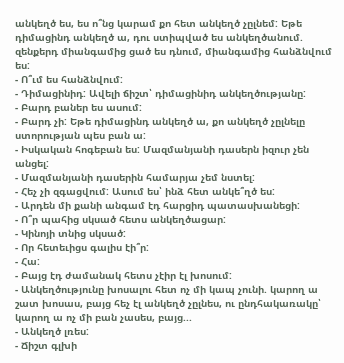անկեղծ ես, ես ո՞նց կարամ քո հետ անկեղծ չըլնեմ: Եթե դիմացինդ անկեղծ ա, դու ստիպված ես անկեղծանում. զենքերդ միանգամից ցած ես դնում, միանգամից հանձնվում ես:
- Ո՞ւմ ես հանձնվում:
- Դիմացինիդ: Ավելի ճիշտ՝ դիմացինիդ անկեղծությանը:
- Բարդ բաներ ես ասում:
- Բարդ չի: Եթե դիմացինդ անկեղծ ա, քո անկեղծ չըլնելը ստորության պես բան ա:
- Իսկական հոգեբան ես: Մազմանյանի դասերն իզուր չեն անցել:
- Մազմանյանի դասերին համարյա չեմ նստել:
- Հեչ չի զգացվում: Ասում ես՝ ինձ հետ անկե՞ղծ ես:
- Արդեն մի քանի անգամ էդ հարցիդ պատասխանեցի:
- Ո՞ր պահից սկսած հետս անկեղծացար:
- Կինոյի տնից սկսած:
- Որ հետեւիցս գալիս էի՞ր:
- Հա:
- Բայց էդ ժամանակ հետս չէիր էլ խոսում:
- Անկեղծությունը խոսալու հետ ոչ մի կապ չունի. կարող ա շատ խոսաս, բայց հեչ էլ անկեղծ չըլնես, ու ընդհակառակը՝ կարող ա ոչ մի բան չասես, բայց...
- Անկեղծ լռես:
- Ճիշտ գլխի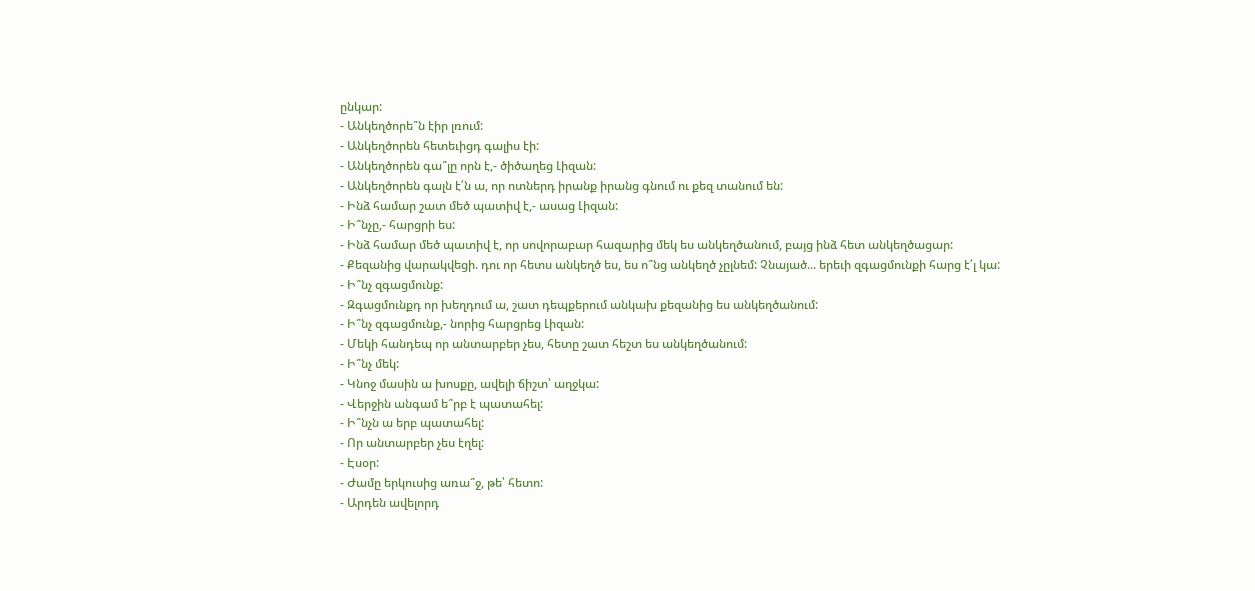ընկար:
- Անկեղծորե՞ն էիր լռում:
- Անկեղծորեն հետեւիցդ գալիս էի:
- Անկեղծորեն գա՞լը որն է,- ծիծաղեց Լիզան:
- Անկեղծորեն գալն է՛ն ա, որ ոտներդ իրանք իրանց գնում ու քեզ տանում են:
- Ինձ համար շատ մեծ պատիվ է,- ասաց Լիզան:
- Ի՞նչը,- հարցրի ես:
- Ինձ համար մեծ պատիվ է, որ սովորաբար հազարից մեկ ես անկեղծանում, բայց ինձ հետ անկեղծացար:
- Քեզանից վարակվեցի. դու որ հետս անկեղծ ես, ես ո՞նց անկեղծ չըլնեմ: Չնայած... երեւի զգացմունքի հարց է՛լ կա:
- Ի՞նչ զգացմունք:
- Զգացմունքդ որ խեղդում ա, շատ դեպքերում անկախ քեզանից ես անկեղծանում:
- Ի՞նչ զգացմունք,- նորից հարցրեց Լիզան:
- Մեկի հանդեպ որ անտարբեր չես, հետը շատ հեշտ ես անկեղծանում:
- Ի՞նչ մեկ:
- Կնոջ մասին ա խոսքը, ավելի ճիշտ՝ աղջկա:
- Վերջին անգամ ե՞րբ է պատահել:
- Ի՞նչն ա երբ պատահել:
- Որ անտարբեր չես էղել:
- Էսօր:
- Ժամը երկուսից առա՞ջ, թե՝ հետո:
- Արդեն ավելորդ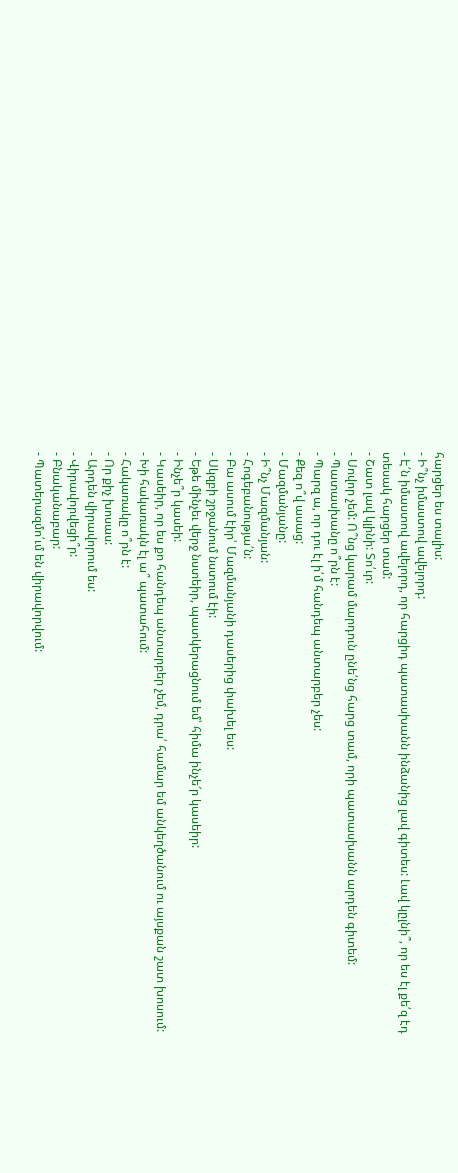հարցեր ես տալիս:
- Ի՞նչ իմաստով ավելորդ:
- Է՛ն իմաստով ավելորդ, որ հարցիդ պատասխանն ինձանից լավ գիտես: Լավ կըլնի՞, որ ես էլ քե՛զ էդ տեսակ հարցեր տամ:
- Շատ լավ կլինի: Տո՛ւր:
- Սովոր չեմ: Ո՞նց կարամ մարդուն ընե՛նց հարց տամ, որի պատասխանն արդեն գիտեմ:
- Պատասխանը ո՞րն է:
- Պարզ ա, որ դու էլ ի՛մ հանդեպ անտարբեր չես:
- Քեզ ո՞վ ասաց:
- Մազմանյանը:
- Ի՞նչ Մազմանյան:
- Հոգեբանությա՛ն:
- Բա ասում էիր՝ Մազմանյանի դասերից փախել ես:
- Սկզբի շրջանում նստում էի:
- Եթե մինչեւ վերջ նստեիր, պատկերացնում եմ՝ հիմա ինչե՜ր կասեիր:
- Ինչե՞ր կասեի:
- Կասեիր, որ ես քո հանդեպ անտարբեր չեմ, դրա՛ համար եմ անկեղծանում ու այսքան շատ խոսում:
- Խի հակառակն էլ ա՞ պատահում:
- Հակառակը ո՞րն է:
- Որ քիչ խոսաս:
- Արդեն վիրավորում ես:
- Վիրավորվեցի՞ր:
- Բնականաբար:
- Պատերազմո՛ւմ են վիրավորվում: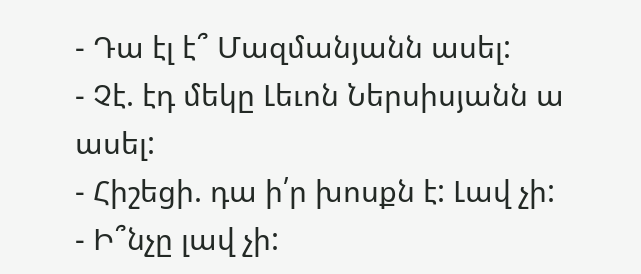- Դա էլ է՞ Մազմանյանն ասել:
- Չէ. էդ մեկը Լեւոն Ներսիսյանն ա ասել:
- Հիշեցի. դա ի՛ր խոսքն է: Լավ չի:
- Ի՞նչը լավ չի: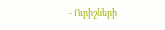- Ուրիշների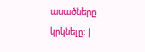ասածները կրկնելը: |